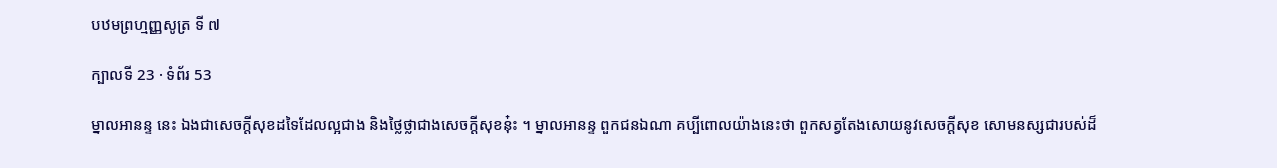បឋមព្រហ្មញ្ញសូត្រ ទី ៧

ក្បាលទី 23 · ទំព័រ 53

ម្នាលអានន្ទ នេះ ឯងជាសេចក្តីសុខដទៃដែលល្អជាង និងថ្លៃថ្លាជាងសេចក្តីសុខនុ៎ះ ។ ម្នាលអានន្ទ ពួកជនឯណា គប្បីពោលយ៉ាងនេះថា ពួកសត្វតែងសោយនូវសេចក្តីសុខ សោមនស្សជារបស់ដ៏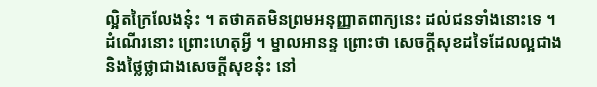ល្អិតក្រៃលែងនុ៎ះ ។ តថាគតមិនព្រមអនុញ្ញាតពាក្យនេះ ដល់ជនទាំងនោះទេ ។ ដំណើរនោះ ព្រោះហេតុអ្វី ។ ម្នាលអានន្ទ ព្រោះថា សេចក្តីសុខដទៃដែលល្អជាង និងថ្លៃថ្លាជាងសេចក្តីសុខនុ៎ះ នៅ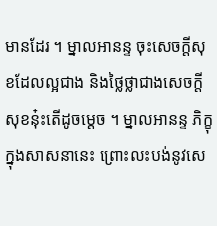មានដែរ ។ ម្នាលអានន្ទ ចុះសេចក្តីសុខដែលល្អជាង និងថ្លៃថ្លាជាងសេចក្តី សុខនុ៎ះតើដូចម្តេច ។ ម្នាលអានន្ទ ភិក្ខុក្នុងសាសនានេះ ព្រោះលះបង់នូវសេ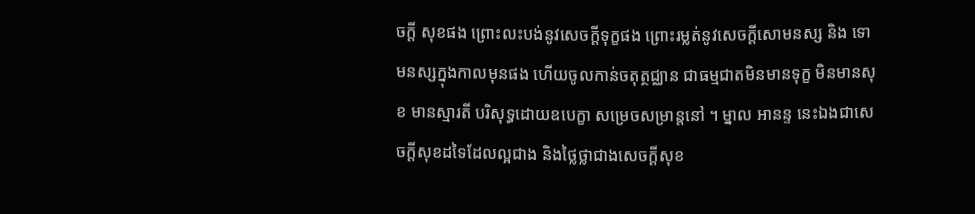ចក្តី សុខផង ព្រោះលះបង់នូវសេចក្តីទុក្ខផង ព្រោះរម្លត់នូវសេចក្តីសោមនស្ស និង ទោមនស្សក្នុងកាលមុនផង ហើយចូលកាន់ចតុត្ថជ្ឈាន ជាធម្មជាតមិនមានទុក្ខ មិនមានសុខ មានស្មារតី បរិសុទ្ធដោយឧបេក្ខា សម្រេចសម្រាន្តនៅ ។ ម្នាល អានន្ទ នេះឯងជាសេចក្តីសុខដទៃដែលល្អជាង និងថ្លៃថ្លាជាងសេចក្តីសុខ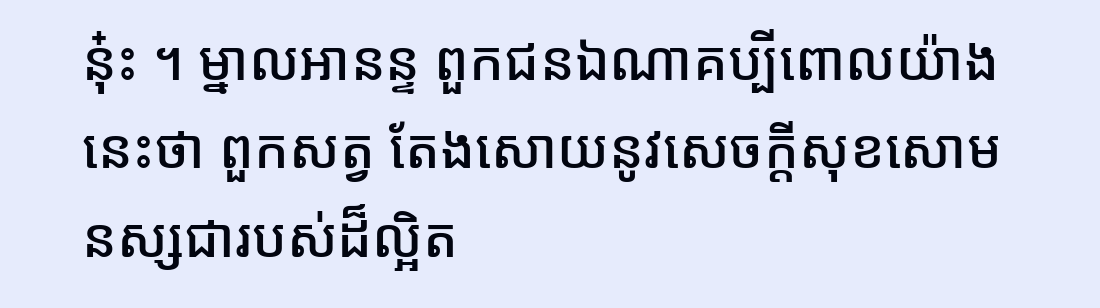នុ៎ះ ។ ម្នាលអានន្ទ ពួកជនឯណាគប្បីពោលយ៉ាងនេះថា ពួកសត្វ តែងសោយនូវសេចក្តីសុខសោមនស្សជារបស់ដ៏ល្អិត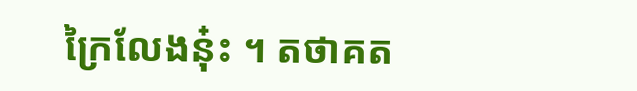ក្រៃលែងនុ៎ះ ។ តថាគត